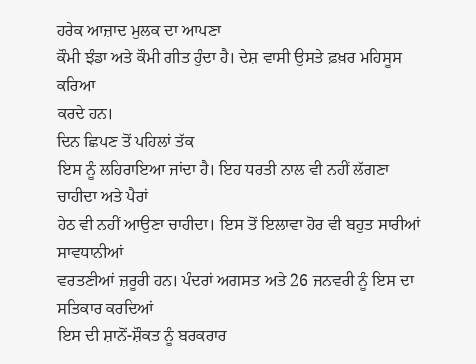ਹਰੇਕ ਆਜ਼ਾਦ ਮੁਲਕ ਦਾ ਆਪਣਾ
ਕੌਮੀ ਝੰਡਾ ਅਤੇ ਕੌਮੀ ਗੀਤ ਹੁੰਦਾ ਹੈ। ਦੇਸ਼ ਵਾਸੀ ਉਸਤੇ ਫ਼ਖ਼ਰ ਮਹਿਸੂਸ ਕਰਿਆ
ਕਰਦੇ ਹਨ।
ਦਿਨ ਛਿਪਣ ਤੋਂ ਪਹਿਲਾਂ ਤੱਕ
ਇਸ ਨੂੰ ਲਹਿਰਾਇਆ ਜਾਂਦਾ ਹੈ। ਇਹ ਧਰਤੀ ਨਾਲ ਵੀ ਨਹੀਂ ਲੱਗਣਾ ਚਾਹੀਦਾ ਅਤੇ ਪੈਰਾਂ
ਹੇਠ ਵੀ ਨਹੀਂ ਆਉਣਾ ਚਾਹੀਦਾ। ਇਸ ਤੋਂ ਇਲਾਵਾ ਹੋਰ ਵੀ ਬਹੁਤ ਸਾਰੀਆਂ ਸਾਵਧਾਨੀਆਂ
ਵਰਤਣੀਆਂ ਜ਼ਰੂਰੀ ਹਨ। ਪੰਦਰਾਂ ਅਗਸਤ ਅਤੇ 26 ਜਨਵਰੀ ਨੂੰ ਇਸ ਦਾ ਸਤਿਕਾਰ ਕਰਦਿਆਂ
ਇਸ ਦੀ ਸ਼ਾਨੋਂ-ਸ਼ੌਕਤ ਨੂੰ ਬਰਕਰਾਰ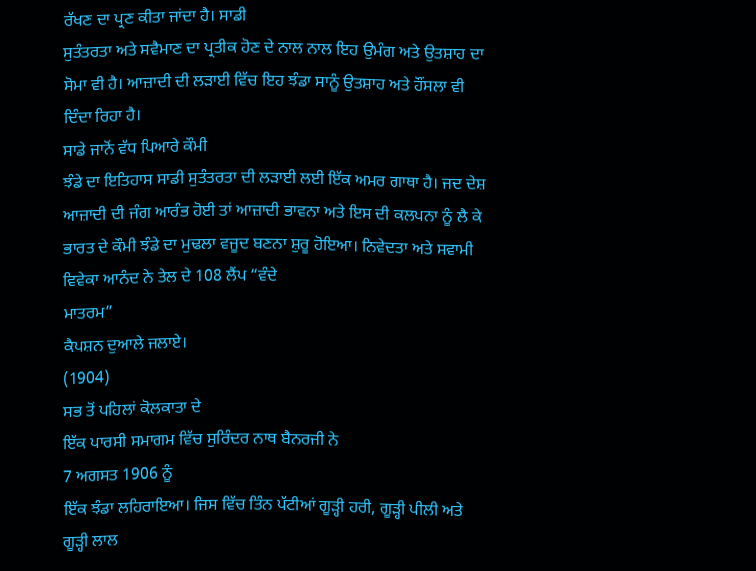ਰੱਖਣ ਦਾ ਪ੍ਰਣ ਕੀਤਾ ਜਾਂਦਾ ਹੈ। ਸਾਡੀ
ਸੁਤੰਤਰਤਾ ਅਤੇ ਸਵੈਮਾਣ ਦਾ ਪ੍ਰਤੀਕ ਹੋਣ ਦੇ ਨਾਲ ਨਾਲ ਇਹ ਉਮੰਗ ਅਤੇ ਉਤਸ਼ਾਹ ਦਾ
ਸੋਮਾ ਵੀ ਹੈ। ਆਜ਼ਾਦੀ ਦੀ ਲੜਾਈ ਵਿੱਚ ਇਹ ਝੰਡਾ ਸਾਨੂੰ ਉਤਸ਼ਾਹ ਅਤੇ ਹੌਂਸਲਾ ਵੀ
ਦਿੰਦਾ ਰਿਹਾ ਹੈ।
ਸਾਡੇ ਜਾਨੋਂ ਵੱਧ ਪਿਆਰੇ ਕੌਮੀ
ਝੰਡੇ ਦਾ ਇਤਿਹਾਸ ਸਾਡੀ ਸੁਤੰਤਰਤਾ ਦੀ ਲੜਾਈ ਲਈ ਇੱਕ ਅਮਰ ਗਾਥਾ ਹੈ। ਜਦ ਦੇਸ਼
ਆਜ਼ਾਦੀ ਦੀ ਜੰਗ ਆਰੰਭ ਹੋਈ ਤਾਂ ਆਜ਼ਾਦੀ ਭਾਵਨਾ ਅਤੇ ਇਸ ਦੀ ਕਲਪਨਾ ਨੂੰ ਲੈ ਕੇ
ਭਾਰਤ ਦੇ ਕੌਮੀ ਝੰਡੇ ਦਾ ਮੁਢਲਾ ਵਜੂਦ ਬਣਨਾ ਸ਼ੁਰੂ ਹੋਇਆ। ਨਿਵੇਦਤਾ ਅਤੇ ਸਵਾਮੀ
ਵਿਵੇਕਾ ਆਨੰਦ ਨੇ ਤੇਲ ਦੇ 108 ਲੈਂਪ “ਵੰਦੇ
ਮਾਤਰਮ”
ਕੈਪਸ਼ਨ ਦੁਆਲੇ ਜਲਾਏ।
(1904)
ਸਭ ਤੋਂ ਪਹਿਲਾਂ ਕੋਲਕਾਤਾ ਦੇ
ਇੱਕ ਪਾਰਸੀ ਸਮਾਗਮ ਵਿੱਚ ਸੁਰਿੰਦਰ ਨਾਥ ਬੈਨਰਜੀ ਨੇ
7 ਅਗਸਤ 1906 ਨੂੰ
ਇੱਕ ਝੰਡਾ ਲਹਿਰਾਇਆ। ਜਿਸ ਵਿੱਚ ਤਿੰਨ ਪੱਟੀਆਂ ਗੂੜ੍ਹੀ ਹਰੀ, ਗੂੜ੍ਹੀ ਪੀਲੀ ਅਤੇ
ਗੂੜ੍ਹੀ ਲਾਲ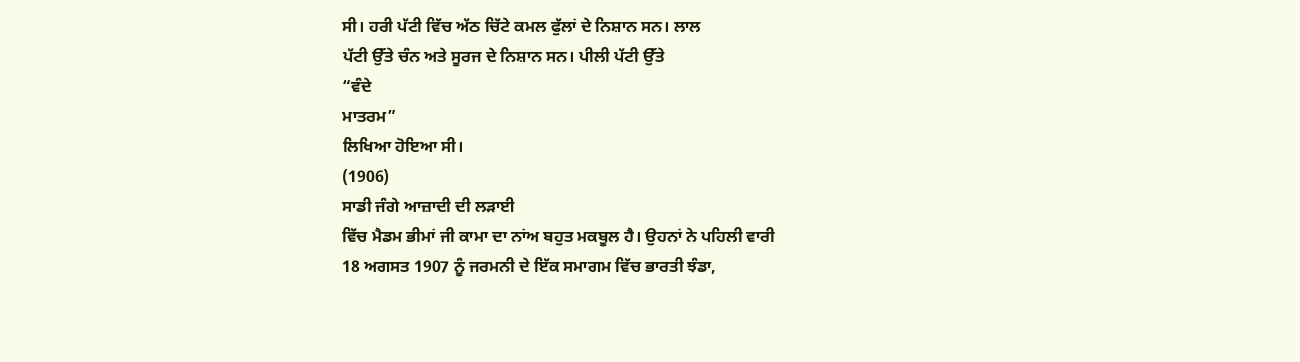ਸੀ। ਹਰੀ ਪੱਟੀ ਵਿੱਚ ਅੱਠ ਚਿੱਟੇ ਕਮਲ ਫੁੱਲਾਂ ਦੇ ਨਿਸ਼ਾਨ ਸਨ। ਲਾਲ
ਪੱਟੀ ਉੱਤੇ ਚੰਨ ਅਤੇ ਸੂਰਜ ਦੇ ਨਿਸ਼ਾਨ ਸਨ। ਪੀਲੀ ਪੱਟੀ ਉੱਤੇ
“ਵੰਦੇ
ਮਾਤਰਮ”
ਲਿਖਿਆ ਹੋਇਆ ਸੀ।
(1906)
ਸਾਡੀ ਜੰਗੇ ਆਜ਼ਾਦੀ ਦੀ ਲੜਾਈ
ਵਿੱਚ ਮੈਡਮ ਭੀਮਾਂ ਜੀ ਕਾਮਾ ਦਾ ਨਾਂਅ ਬਹੁਤ ਮਕਬੂਲ ਹੈ। ਉਹਨਾਂ ਨੇ ਪਹਿਲੀ ਵਾਰੀ
18 ਅਗਸਤ 1907 ਨੂੰ ਜਰਮਨੀ ਦੇ ਇੱਕ ਸਮਾਗਮ ਵਿੱਚ ਭਾਰਤੀ ਝੰਡਾ,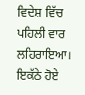ਵਿਦੇਸ਼ ਵਿੱਚ
ਪਹਿਲੀ ਵਾਰ ਲਹਿਰਾਇਆ। ਇਕੱਠੇ ਹੋਏ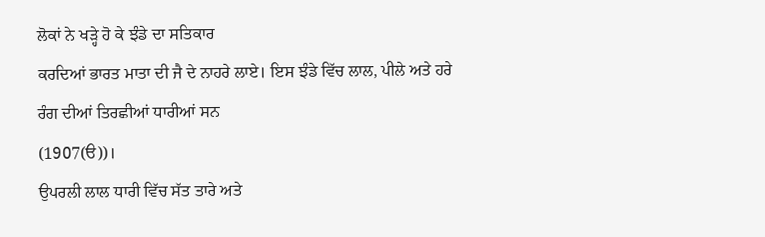ਲੋਕਾਂ ਨੇ ਖੜ੍ਹੇ ਹੋ ਕੇ ਝੰਡੇ ਦਾ ਸਤਿਕਾਰ
ਕਰਦਿਆਂ ਭਾਰਤ ਮਾਤਾ ਦੀ ਜੈ ਦੇ ਨਾਹਰੇ ਲਾਏ। ਇਸ ਝੰਡੇ ਵਿੱਚ ਲਾਲ, ਪੀਲੇ ਅਤੇ ਹਰੇ
ਰੰਗ ਦੀਆਂ ਤਿਰਛੀਆਂ ਧਾਰੀਆਂ ਸਨ
(1907(ੳ))।
ਉਪਰਲੀ ਲਾਲ ਧਾਰੀ ਵਿੱਚ ਸੱਤ ਤਾਰੇ ਅਤੇ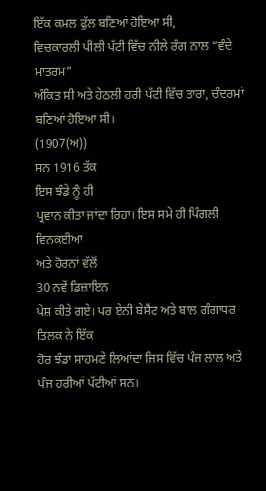ਇੱਕ ਕਮਲ ਫੁੱਲ ਬਣਿਆਂ ਹੋਇਆ ਸੀ,
ਵਿਚਕਾਰਲੀ ਪੀਲੀ ਪੱਟੀ ਵਿੱਚ ਨੀਲੇ ਰੰਗ ਨਾਲ “ਵੰਦੇ
ਮਾਤਰਮ”
ਅੰਕਿਤ ਸੀ ਅਤੇ ਹੇਠਲੀ ਹਰੀ ਪੱਟੀ ਵਿੱਚ ਤਾਰਾ, ਚੰਦਰਮਾਂ ਬਣਿਆਂ ਹੋਇਆ ਸੀ।
(1907(ਅ))
ਸਨ 1916 ਤੱਕ
ਇਸ ਝੰਡੇ ਨੂੰ ਹੀ
ਪ੍ਰਵਾਨ ਕੀਤਾ ਜਾਂਦਾ ਰਿਹਾ। ਇਸ ਸਮੇ ਹੀ ਪਿੰਗਲੀ ਵਿਨਕਈਆ
ਅਤੇ ਹੋਰਨਾਂ ਵੱਲੋਂ
30 ਨਵੇਂ ਡਿਜ਼ਾਇਨ
ਪੇਸ਼ ਕੀਤੇ ਗਏ। ਪਰ ਏਨੀ ਬੇਸੈਂਟ ਅਤੇ ਬਾਲ ਗੰਗਾਧਰ ਤਿਲਕ ਨੇ ਇੱਕ
ਹੋਰ ਝੰਡਾ ਸਾਹਮਣੇ ਲਿਆਂਦਾ ਜਿਸ ਵਿੱਚ ਪੰਜ ਲਾਲ ਅਤੇ ਪੰਜ ਹਰੀਆਂ ਪੱਟੀਆਂ ਸਨ।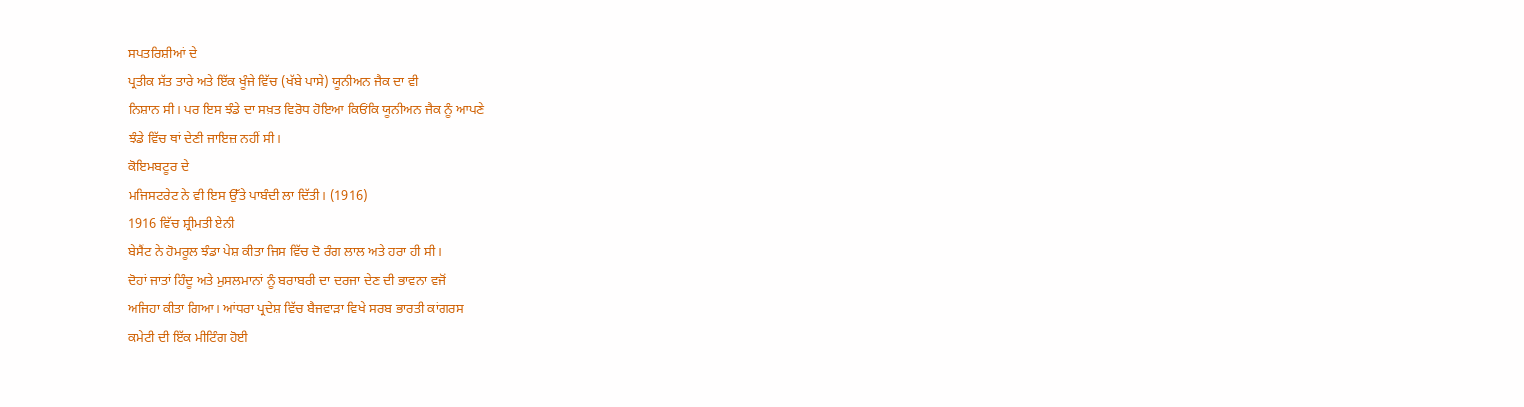ਸਪਤਰਿਸ਼ੀਆਂ ਦੇ
ਪ੍ਰਤੀਕ ਸੱਤ ਤਾਰੇ ਅਤੇ ਇੱਕ ਖੂੰਜੇ ਵਿੱਚ (ਖੱਬੇ ਪਾਸੇ) ਯੂਨੀਅਨ ਜੈਕ ਦਾ ਵੀ
ਨਿਸ਼ਾਨ ਸੀ। ਪਰ ਇਸ ਝੰਡੇ ਦਾ ਸਖ਼ਤ ਵਿਰੋਧ ਹੋਇਆ ਕਿਓਂਕਿ ਯੂਨੀਅਨ ਜੈਕ ਨੂੰ ਆਪਣੇ
ਝੰਡੇ ਵਿੱਚ ਥਾਂ ਦੇਣੀ ਜਾਇਜ਼ ਨਹੀਂ ਸੀ।
ਕੋਇਮਬਟੂਰ ਦੇ
ਮਜਿਸਟਰੇਟ ਨੇ ਵੀ ਇਸ ਉੱਤੇ ਪਾਬੰਦੀ ਲਾ ਦਿੱਤੀ। (1916)
1916 ਵਿੱਚ ਸ਼੍ਰੀਮਤੀ ਏਨੀ
ਬੇਸੈਂਟ ਨੇ ਹੋਮਰੂਲ ਝੰਡਾ ਪੇਸ਼ ਕੀਤਾ ਜਿਸ ਵਿੱਚ ਦੋ ਰੰਗ ਲਾਲ ਅਤੇ ਹਰਾ ਹੀ ਸੀ।
ਦੋਹਾਂ ਜਾਤਾਂ ਹਿੰਦੂ ਅਤੇ ਮੁਸਲਮਾਨਾਂ ਨੂੰ ਬਰਾਬਰੀ ਦਾ ਦਰਜਾ ਦੇਣ ਦੀ ਭਾਵਨਾ ਵਜੋਂ
ਅਜਿਹਾ ਕੀਤਾ ਗਿਆ। ਆਂਧਰਾ ਪ੍ਰਦੇਸ਼ ਵਿੱਚ ਬੈਜਵਾੜਾ ਵਿਖੇ ਸਰਬ ਭਾਰਤੀ ਕਾਂਗਰਸ
ਕਮੇਟੀ ਦੀ ਇੱਕ ਮੀਟਿੰਗ ਹੋਈ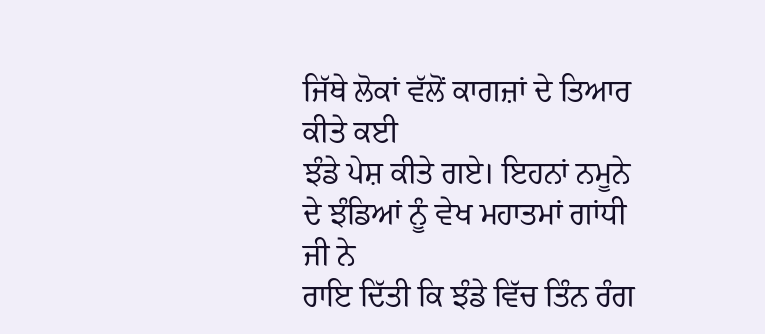ਜਿੱਥੇ ਲੋਕਾਂ ਵੱਲੋਂ ਕਾਗਜ਼ਾਂ ਦੇ ਤਿਆਰ ਕੀਤੇ ਕਈ
ਝੰਡੇ ਪੇਸ਼ ਕੀਤੇ ਗਏ। ਇਹਨਾਂ ਨਮੂਨੇ ਦੇ ਝੰਡਿਆਂ ਨੂੰ ਵੇਖ ਮਹਾਤਮਾਂ ਗਾਂਧੀ ਜੀ ਨੇ
ਰਾਇ ਦਿੱਤੀ ਕਿ ਝੰਡੇ ਵਿੱਚ ਤਿੰਨ ਰੰਗ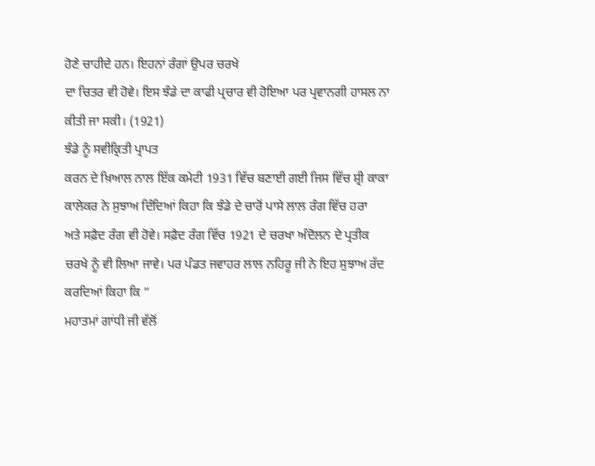ਹੋਣੇ ਚਾਹੀਦੇ ਹਨ। ਇਹਨਾਂ ਰੰਗਾਂ ਉਪਰ ਚਰਖੇ
ਦਾ ਚਿਤਰ ਵੀ ਹੋਵੇ। ਇਸ ਝੰਡੇ ਦਾ ਕਾਫੀ ਪ੍ਰਚਾਰ ਵੀ ਹੋਇਆ ਪਰ ਪ੍ਰਵਾਨਗੀ ਹਾਸਲ ਨਾ
ਕੀਤੀ ਜਾ ਸਕੀ। (1921)
ਝੰਡੇ ਨੂੰ ਸਵੀਕ੍ਰਿਤੀ ਪ੍ਰਾਪਤ
ਕਰਨ ਦੇ ਖ਼ਿਆਲ ਨਾਲ ਇੱਕ ਕਮੇਟੀ 1931 ਵਿੱਚ ਬਣਾਈ ਗਈ ਜਿਸ ਵਿੱਚ ਸ਼੍ਰੀ ਕਾਕਾ
ਕਾਲੇਕਰ ਨੇ ਸੁਝਾਅ ਦਿੰਦਿਆਂ ਕਿਹਾ ਕਿ ਝੰਡੇ ਦੇ ਚਾਰੋਂ ਪਾਸੇ ਲਾਲ ਰੰਗ ਵਿੱਚ ਹਰਾ
ਅਤੇ ਸਫ਼ੈਦ ਰੰਗ ਵੀ ਹੋਵੇ। ਸਫ਼ੈਦ ਰੰਗ ਵਿੱਚ 1921 ਦੇ ਚਰਖਾ ਅੰਦੋਲਨ ਦੇ ਪ੍ਰਤੀਕ
ਚਰਖੇ ਨੂੰ ਵੀ ਲਿਆ ਜਾਵੇ। ਪਰ ਪੰਡਤ ਜਵਾਹਰ ਲਾਲ ਨਹਿਰੂ ਜੀ ਨੇ ਇਹ ਸੁਝਾਅ ਰੱਦ
ਕਰਦਿਆਂ ਕਿਹਾ ਕਿ ”
ਮਹਾਤਮਾਂ ਗਾਂਧੀ ਜੀ ਵੱਲੋਂ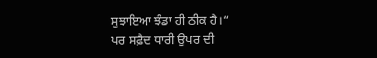ਸੁਝਾਇਆ ਝੰਡਾ ਹੀ ਠੀਕ ਹੈ।“
ਪਰ ਸਫ਼ੈਦ ਧਾਰੀ ਉਪਰ ਦੀ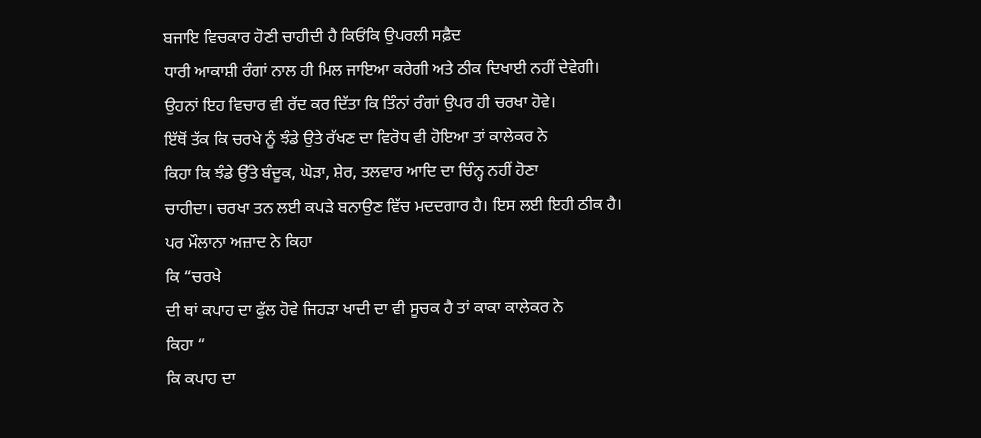ਬਜਾਇ ਵਿਚਕਾਰ ਹੋਣੀ ਚਾਹੀਦੀ ਹੈ ਕਿਓਂਕਿ ਉਪਰਲੀ ਸਫ਼ੈਦ
ਧਾਰੀ ਆਕਾਸ਼ੀ ਰੰਗਾਂ ਨਾਲ ਹੀ ਮਿਲ ਜਾਇਆ ਕਰੇਗੀ ਅਤੇ ਠੀਕ ਦਿਖਾਈ ਨਹੀਂ ਦੇਵੇਗੀ।
ਉਹਨਾਂ ਇਹ ਵਿਚਾਰ ਵੀ ਰੱਦ ਕਰ ਦਿੱਤਾ ਕਿ ਤਿੰਨਾਂ ਰੰਗਾਂ ਉਪਰ ਹੀ ਚਰਖਾ ਹੋਵੇ।
ਇੱਥੋਂ ਤੱਕ ਕਿ ਚਰਖੇ ਨੂੰ ਝੰਡੇ ਉਤੇ ਰੱਖਣ ਦਾ ਵਿਰੋਧ ਵੀ ਹੋਇਆ ਤਾਂ ਕਾਲੇਕਰ ਨੇ
ਕਿਹਾ ਕਿ ਝੰਡੇ ਉੱਤੇ ਬੰਦੂਕ, ਘੋੜਾ, ਸ਼ੇਰ, ਤਲਵਾਰ ਆਦਿ ਦਾ ਚਿੰਨ੍ਹ ਨਹੀਂ ਹੋਣਾ
ਚਾਹੀਦਾ। ਚਰਖਾ ਤਨ ਲਈ ਕਪੜੇ ਬਨਾਉਣ ਵਿੱਚ ਮਦਦਗਾਰ ਹੈ। ਇਸ ਲਈ ਇਹੀ ਠੀਕ ਹੈ।
ਪਰ ਮੌਲਾਨਾ ਅਜ਼ਾਦ ਨੇ ਕਿਹਾ
ਕਿ “ਚਰਖੇ
ਦੀ ਥਾਂ ਕਪਾਹ ਦਾ ਫੁੱਲ ਹੋਵੇ ਜਿਹੜਾ ਖਾਦੀ ਦਾ ਵੀ ਸੂਚਕ ਹੈ ਤਾਂ ਕਾਕਾ ਕਾਲੇਕਰ ਨੇ
ਕਿਹਾ “
ਕਿ ਕਪਾਹ ਦਾ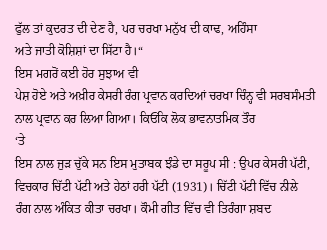ਫੁੱਲ ਤਾਂ ਕੁਦਰਤ ਦੀ ਦੇਣ ਹੈ, ਪਰ ਚਰਖਾ ਮਨੁੱਖ ਦੀ ਕਾਢ, ਅਹਿੰਸਾ
ਅਤੇ ਜਾਤੀ ਕੋਸ਼ਿਸ਼ਾਂ ਦਾ ਸਿੱਟਾ ਹੈ।“
ਇਸ ਮਗਰੋਂ ਕਈ ਹੋਰ ਸੁਝਾਅ ਵੀ
ਪੇਸ਼ ਹੋਏ ਅਤੇ ਅਖ਼ੀਰ ਕੇਸਰੀ ਰੰਗ ਪ੍ਰਵਾਨ ਕਰਦਿਆਂ ਚਰਖਾ ਚਿੰਨ੍ਹ ਵੀ ਸਰਬਸੰਮਤੀ
ਨਾਲ ਪ੍ਰਵਾਨ ਕਰ ਲਿਆ ਗਿਆ। ਕਿਓਂਕਿ ਲੋਕ ਭਾਵਨਾਤਮਿਕ ਤੌਰ
‘ਤੇ
ਇਸ ਨਾਲ ਜੁੜ ਚੁੱਕੇ ਸਨ ਇਸ ਮੁਤਾਬਕ ਝੰਡੇ ਦਾ ਸਰੂਪ ਸੀ : ਉਪਰ ਕੇਸਰੀ ਪੱਟੀ,
ਵਿਚਕਾਰ ਚਿੱਟੀ ਪੱਟੀ ਅਤੇ ਹੇਠਾਂ ਹਰੀ ਪੱਟੀ (1931)। ਚਿੱਟੀ ਪੱਟੀ ਵਿੱਚ ਨੀਲੇ
ਰੰਗ ਨਾਲ ਅੰਕਿਤ ਕੀਤਾ ਚਰਖਾ। ਕੌਮੀ ਗੀਤ ਵਿੱਚ ਵੀ ਤਿਰੰਗਾ ਸ਼ਬਦ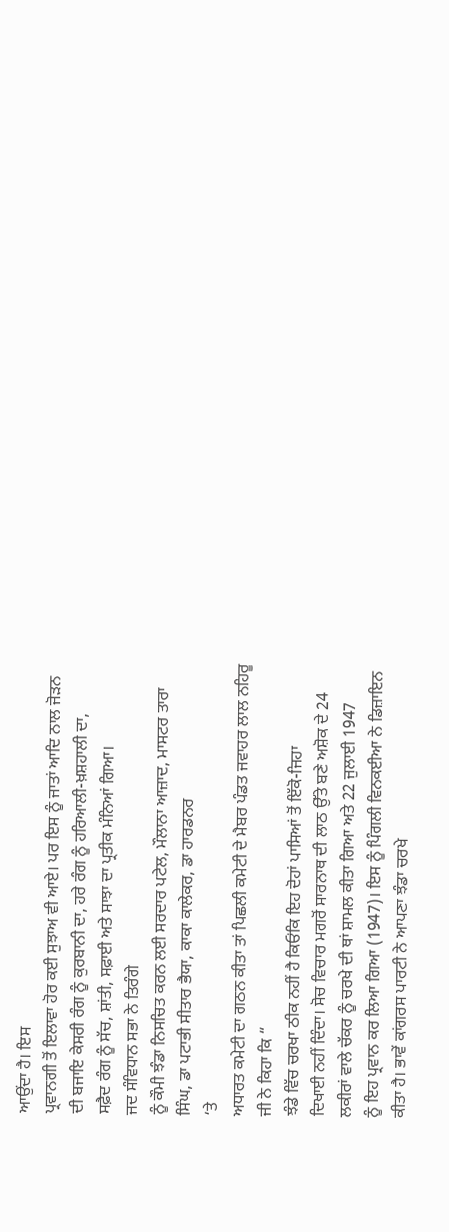ਆਉਂਦਾ ਹੈ। ਇਸ
ਪ੍ਰਵਾਨਗੀ ਤੋਂ ਇਲਾਵਾ ਹੋਰ ਕਈ ਸੁਝਾਅ ਵੀ ਆਏ। ਪਰ ਇਸ ਨੂੰ ਜਾਤਾਂ ਆਦਿ ਨਾਲ ਜੋੜਨ
ਦੀ ਬਜਾਇ ਕੇਸਰੀ ਰੰਗ ਨੂੰ ਕੁਰਬਾਨੀ ਦਾ, ਹਰੇ ਰੰਗ ਨੂੰ ਹਰਿਆਲੀ-ਖ਼ਸ਼ਹਾਲੀ ਦਾ,
ਸਫ਼ੈਦ ਰੰਗ ਨੂੰ ਸੱਚ, ਸ਼ਾਂਤੀ, ਸਫ਼ਾਈ ਅਤੇ ਸਾਝਾ ਦਾ ਪ੍ਰਤੀਕ ਮੰਨਿਆਂ ਗਿਆ।
ਜਦ ਸੰਵਿਧਾਨ ਸਭਾ ਨੇ ਤਿਰੰਗੇ
ਨੂੰ ਕੌਮੀ ਝੰਡਾ ਨਿਸਚਿਤ ਕਰਨ ਲਈ ਸਰਦਾਰ ਪਟੇਲ, ਮੌਲਾਨਾ ਆਜ਼ਾਦ, ਮਾਸਟਰ ਤਾਰਾ
ਸਿੰਘ, ਡਾ ਪਟਾਭੀ ਸੀਤਾਰ ਭੈਯਾ, ਕਾਕਾ ਕਾਲੇਕਰ, ਡਾ ਹਾਰਡਨਰ
‘ਤੇ
ਅਧਾਰਤ ਕਮੇਟੀ ਦਾ ਗਠਨ ਕੀਤਾ ਤਾਂ ਪਿਛਲੀ ਕਮੇਟੀ ਦੇ ਮੈਬਰ ਪੰਡਤ ਜਵਾਹਰ ਲਾਲ ਨਹਿਰੂ
ਜੀ ਨੇ ਕਿਹਾ ਕਿ “
ਝੰਡੇ ਵਿੱਚ ਚਰਖਾ ਠੀਕ ਨਹੀਂ ਹੈ ਕਿਓਂਕਿ ਇਹ ਦੋਹਾਂ ਪਾਸਿਆਂ ਤੋਂ ਇੱਕੋ-ਜਿਹਾ
ਦਿਖਾਈ ਨਹੀਂ ਦਿੰਦਾ। ਸੋਚ ਵਿਚਾਰ ਮਗਰੋਂ ਸਾਰਨਾਥ ਦੀ ਲਾਠ ਉੱਤੇ ਬਣੇ ਅਸ਼ੋਕ ਦੇ 24
ਲਕੀਰਾਂ ਵਾਲੇ ਚੱਕਰ ਨੂੰ ਚਰਖੇ ਦੀ ਥਾਂ ਸ਼ਾਮਲ ਕੀਤਾ ਗਿਆ ਅਤੇ 22 ਜੁਲਾਈ 1947
ਨੂੰ ਇਹ ਪ੍ਰਵਾਨ ਕਰ ਲਿਆ ਗਿਆ (1947)। ਇਸ ਨੂੰ ਪਿੰਗਲੀ ਵਿਨਕਈਆ ਨੇ ਡਿਜ਼ਾਇਨ
ਕੀਤਾ ਹੈ। ਭਾਵੇਂ ਕਾਂਗਰਸ ਪਾਰਟੀ ਨੇ ਆਪਣਾ ਝੰਡਾ ਚਰਖੇ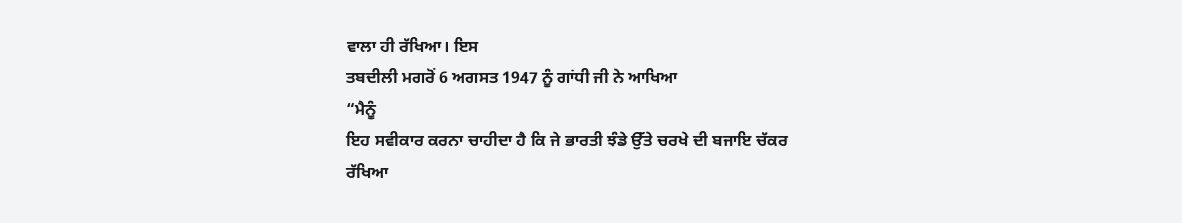ਵਾਲਾ ਹੀ ਰੱਖਿਆ। ਇਸ
ਤਬਦੀਲੀ ਮਗਰੋਂ 6 ਅਗਸਤ 1947 ਨੂੰ ਗਾਂਧੀ ਜੀ ਨੇ ਆਖਿਆ
“ਮੈਨੂੰ
ਇਹ ਸਵੀਕਾਰ ਕਰਨਾ ਚਾਹੀਦਾ ਹੈ ਕਿ ਜੇ ਭਾਰਤੀ ਝੰਡੇ ਉੱਤੇ ਚਰਖੇ ਦੀ ਬਜਾਇ ਚੱਕਰ
ਰੱਖਿਆ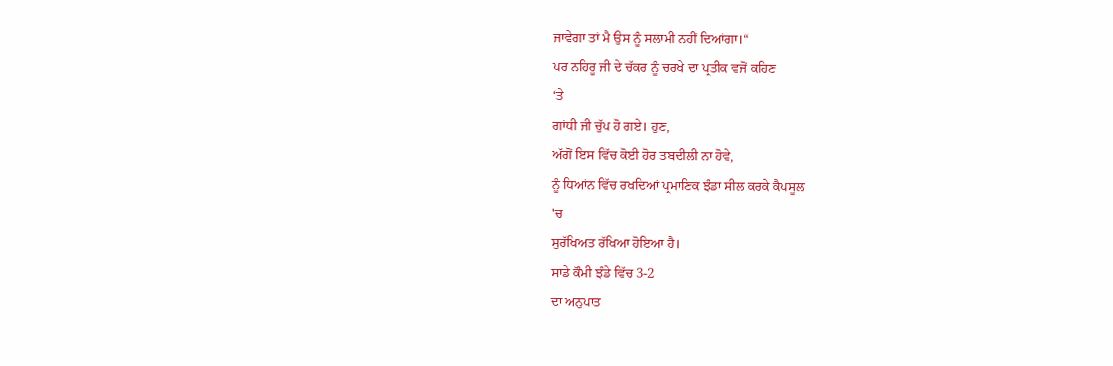ਜਾਵੇਗਾ ਤਾਂ ਮੈ ਉਸ ਨੂੰ ਸਲਾਮੀ ਨਹੀਂ ਦਿਆਂਗਾ।“
ਪਰ ਨਹਿਰੂ ਜੀ ਦੇ ਚੱਕਰ ਨੂੰ ਚਰਖੇ ਦਾ ਪ੍ਰਤੀਕ ਵਜੋਂ ਕਹਿਣ
‘ਤੇ
ਗਾਂਧੀ ਜੀ ਚੁੱਪ ਹੋ ਗਏ। ਹੁਣ,
ਅੱਗੋਂ ਇਸ ਵਿੱਚ ਕੋਈ ਹੋਰ ਤਬਦੀਲੀ ਨਾ ਹੋਵੇ,
ਨੂੰ ਧਿਆਂਨ ਵਿੱਚ ਰਖਦਿਆਂ ਪ੍ਰਮਾਣਿਕ ਝੰਡਾ ਸੀਲ ਕਰਕੇ ਕੈਪਸੂਲ
'ਚ
ਸੁਰੱਖਿਅਤ ਰੱਖਿਆ ਹੋਇਆ ਹੈ।
ਸਾਡੇ ਕੌਮੀ ਝੰਡੇ ਵਿੱਚ 3-2
ਦਾ ਅਨੁਪਾਤ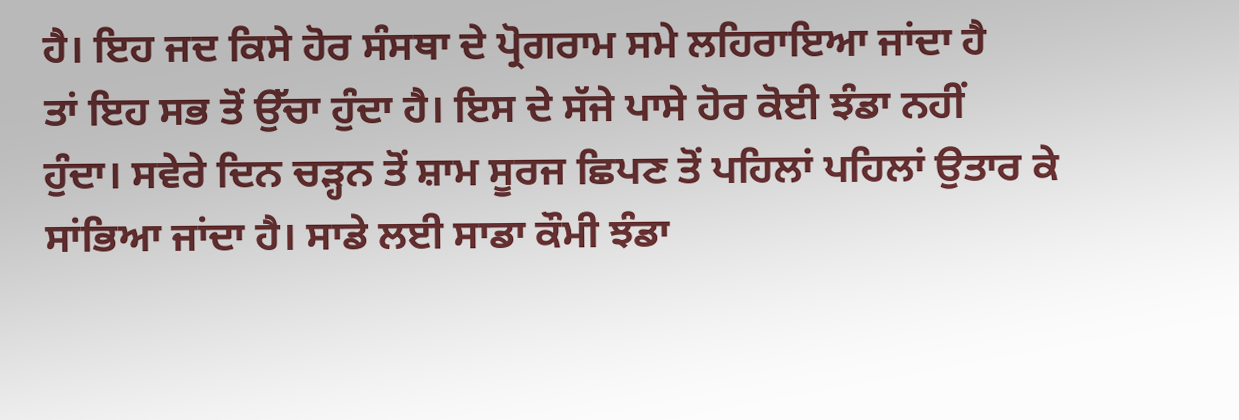ਹੈ। ਇਹ ਜਦ ਕਿਸੇ ਹੋਰ ਸੰਸਥਾ ਦੇ ਪ੍ਰੋਗਰਾਮ ਸਮੇ ਲਹਿਰਾਇਆ ਜਾਂਦਾ ਹੈ
ਤਾਂ ਇਹ ਸਭ ਤੋਂ ਉੱਚਾ ਹੁੰਦਾ ਹੈ। ਇਸ ਦੇ ਸੱਜੇ ਪਾਸੇ ਹੋਰ ਕੋਈ ਝੰਡਾ ਨਹੀਂ
ਹੁੰਦਾ। ਸਵੇਰੇ ਦਿਨ ਚੜ੍ਹਨ ਤੋਂ ਸ਼ਾਮ ਸੂਰਜ ਛਿਪਣ ਤੋਂ ਪਹਿਲਾਂ ਪਹਿਲਾਂ ਉਤਾਰ ਕੇ
ਸਾਂਭਿਆ ਜਾਂਦਾ ਹੈ। ਸਾਡੇ ਲਈ ਸਾਡਾ ਕੌਮੀ ਝੰਡਾ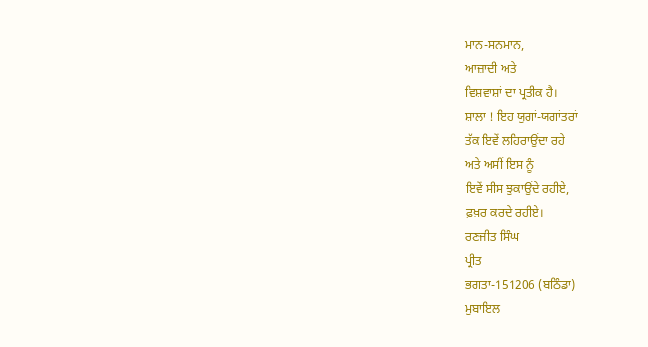ਮਾਨ-ਸਨਮਾਨ,
ਆਜ਼ਾਦੀ ਅਤੇ
ਵਿਸ਼ਵਾਸ਼ਾਂ ਦਾ ਪ੍ਰਤੀਕ ਹੈ।
ਸ਼ਾਲਾ ! ਇਹ ਯੁਗਾਂ-ਯਗਾਂਤਰਾਂ
ਤੱਕ ਇਵੇਂ ਲਹਿਰਾਉਂਦਾ ਰਹੇ
ਅਤੇ ਅਸੀਂ ਇਸ ਨੂੰ
ਇਵੇਂ ਸੀਸ ਝੁਕਾਉਂਦੇ ਰਹੀਏ,
ਫ਼ਖ਼ਰ ਕਰਦੇ ਰਹੀਏ।
ਰਣਜੀਤ ਸਿੰਘ
ਪ੍ਰੀਤ
ਭਗਤਾ-151206 (ਬਠਿੰਡਾ)
ਮੁਬਾਇਲ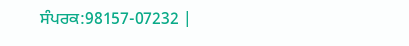ਸੰਪਰਕ:98157-07232 |